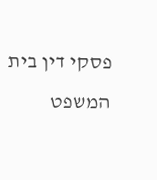פסקי דין בית המשפט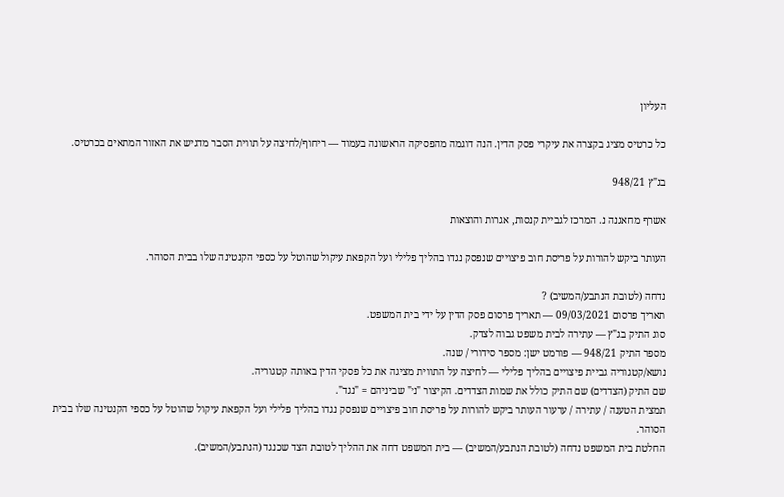העליון

כל כרטיס מציג בקצרה את עיקרי פסק הדין. הנה דוגמה מהפסיקה הראשונה בעמוד — ריחוף/לחיצה על תווית הסבר מדגיש את האזור המתאים בכרטיס.

בג"ץ 948/21

אשרף מחאגנה נ. המרכז לגביית קנסות, אגרות והוצאות

העותר ביקש להורות על פריסת חוב פיצויים שנפסק נגדו בהליך פלילי ועל הקפאת עיקול שהוטל על כספי הקנטינה שלו בבית הסוהר.

נדחה (לטובת הנתבע/המשיב) ?
תאריך פרסום 09/03/2021 — תאריך פרסום פסק הדין על ידי בית המשפט.
סוג התיק בג"ץ — עתירה לבית משפט גבוה לצדק.
מספר התיק 948/21 — פורמט ישן: מספר סידורי / שנה.
נושא/קטגוריה גביית פיצויים בהליך פלילי — לחיצה על התווית מציגה את כל פסקי הדין באותה קטגוריה.
שם התיק (הצדדים) שם התיק כולל את שמות הצדדים. הקיצור "נ׳" שביניהם = "נגד".
תמצית הטענה / עתירה / ערעור העותר ביקש להורות על פריסת חוב פיצויים שנפסק נגדו בהליך פלילי ועל הקפאת עיקול שהוטל על כספי הקנטינה שלו בבית הסוהר.
החלטת בית המשפט נדחה (לטובת הנתבע/המשיב) — בית המשפט דחה את ההליך לטובת הצד שכנגד (הנתבע/המשיב).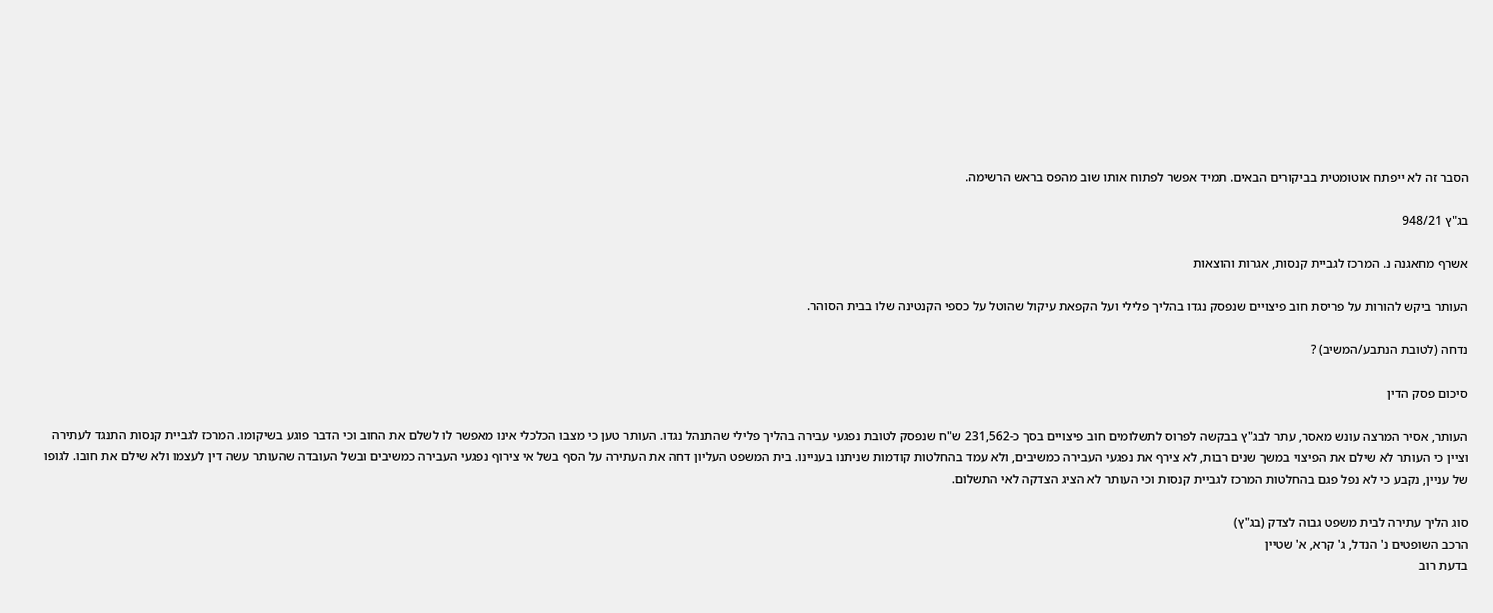הסבר זה לא ייפתח אוטומטית בביקורים הבאים. תמיד אפשר לפתוח אותו שוב מהפס בראש הרשימה.

בג"ץ 948/21

אשרף מחאגנה נ. המרכז לגביית קנסות, אגרות והוצאות

העותר ביקש להורות על פריסת חוב פיצויים שנפסק נגדו בהליך פלילי ועל הקפאת עיקול שהוטל על כספי הקנטינה שלו בבית הסוהר.

נדחה (לטובת הנתבע/המשיב) ?

סיכום פסק הדין

העותר, אסיר המרצה עונש מאסר, עתר לבג"ץ בבקשה לפרוס לתשלומים חוב פיצויים בסך כ-231,562 ש"ח שנפסק לטובת נפגעי עבירה בהליך פלילי שהתנהל נגדו. העותר טען כי מצבו הכלכלי אינו מאפשר לו לשלם את החוב וכי הדבר פוגע בשיקומו. המרכז לגביית קנסות התנגד לעתירה וציין כי העותר לא שילם את הפיצוי במשך שנים רבות, לא צירף את נפגעי העבירה כמשיבים, ולא עמד בהחלטות קודמות שניתנו בעניינו. בית המשפט העליון דחה את העתירה על הסף בשל אי צירוף נפגעי העבירה כמשיבים ובשל העובדה שהעותר עשה דין לעצמו ולא שילם את חובו. לגופו של עניין, נקבע כי לא נפל פגם בהחלטות המרכז לגביית קנסות וכי העותר לא הציג הצדקה לאי התשלום.

סוג הליך עתירה לבית משפט גבוה לצדק (בג"ץ)
הרכב השופטים נ' הנדל, ג' קרא, א' שטיין
בדעת רוב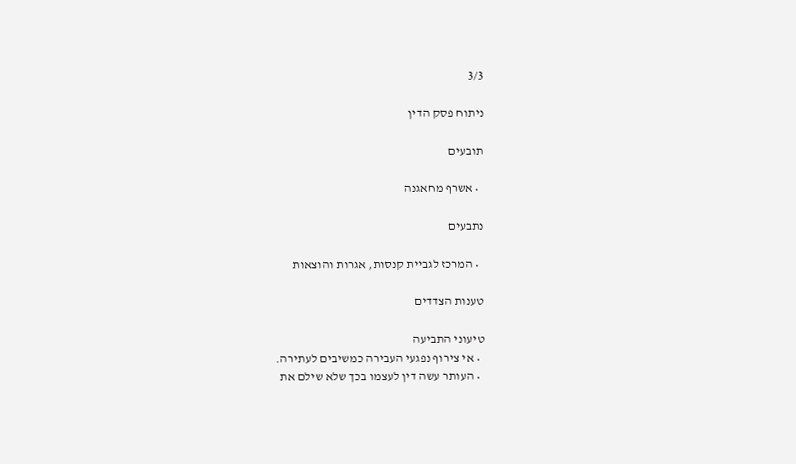3/3

ניתוח פסק הדין

תובעים

  • אשרף מחאגנה

נתבעים

  • המרכז לגביית קנסות, אגרות והוצאות

טענות הצדדים

טיעוני התביעה
  • אי צירוף נפגעי העבירה כמשיבים לעתירה.
  • העותר עשה דין לעצמו בכך שלא שילם את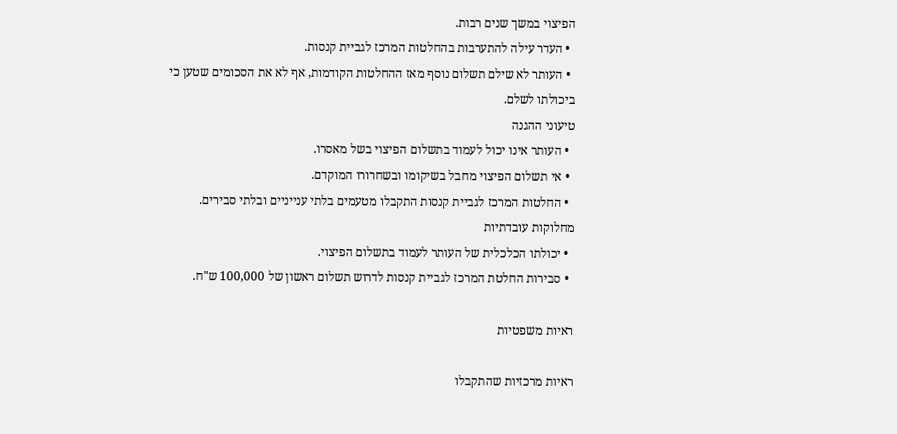הפיצוי במשך שנים רבות.
  • העדר עילה להתערבות בהחלטות המרכז לגביית קנסות.
  • העותר לא שילם תשלום נוסף מאז ההחלטות הקודמות, אף לא את הסכומים שטען כי ביכולתו לשלם.
טיעוני ההגנה
  • העותר אינו יכול לעמוד בתשלום הפיצוי בשל מאסרו.
  • אי תשלום הפיצוי מחבל בשיקומו ובשחרורו המוקדם.
  • החלטות המרכז לגביית קנסות התקבלו מטעמים בלתי ענייניים ובלתי סבירים.
מחלוקות עובדתיות
  • יכולתו הכלכלית של העותר לעמוד בתשלום הפיצוי.
  • סבירות החלטת המרכז לגביית קנסות לדרוש תשלום ראשון של 100,000 ש"ח.

ראיות משפטיות

ראיות מרכזיות שהתקבלו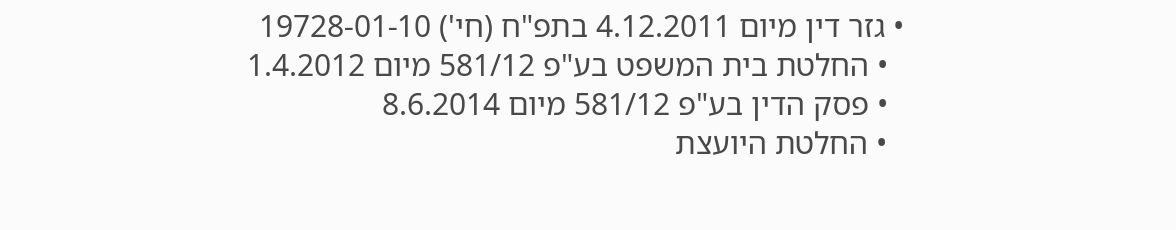• גזר דין מיום 4.12.2011 בתפ"ח (חי') 19728-01-10
  • החלטת בית המשפט בע"פ 581/12 מיום 1.4.2012
  • פסק הדין בע"פ 581/12 מיום 8.6.2014
  • החלטת היועצת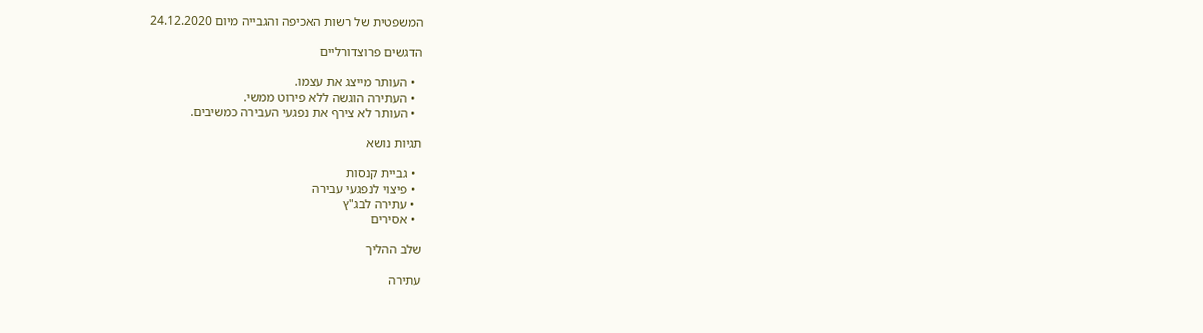המשפטית של רשות האכיפה והגבייה מיום 24.12.2020

הדגשים פרוצדורליים

  • העותר מייצג את עצמו.
  • העתירה הוגשה ללא פירוט ממשי.
  • העותר לא צירף את נפגעי העבירה כמשיבים.

תגיות נושא

  • גביית קנסות
  • פיצוי לנפגעי עבירה
  • עתירה לבג"ץ
  • אסירים

שלב ההליך

עתירה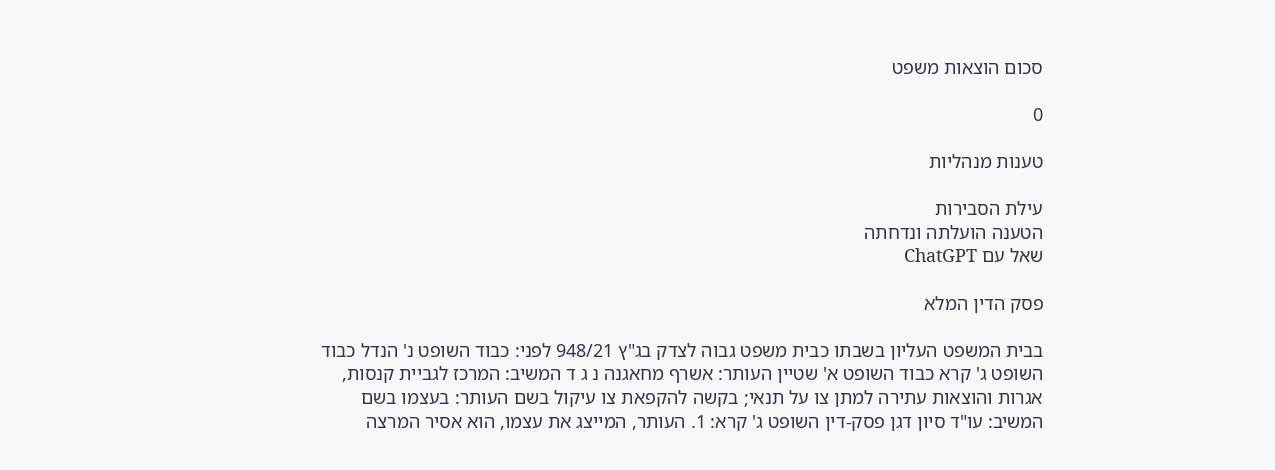סכום הוצאות משפט

0

טענות מנהליות

עילת הסבירות
הטענה הועלתה ונדחתה
שאל עם ChatGPT

פסק הדין המלא

בבית המשפט העליון בשבתו כבית משפט גבוה לצדק בג"ץ 948/21 לפני: כבוד השופט נ' הנדל כבוד השופט ג' קרא כבוד השופט א' שטיין העותר: אשרף מחאגנה נ ג ד המשיב: המרכז לגביית קנסות, אגרות והוצאות עתירה למתן צו על תנאי; בקשה להקפאת צו עיקול בשם העותר: בעצמו בשם המשיב: עו"ד סיון דגן פסק-דין השופט ג' קרא: 1. העותר, המייצג את עצמו, הוא אסיר המרצה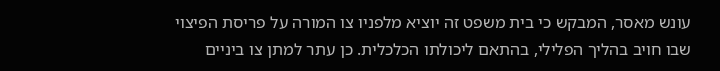עונש מאסר, המבקש כי בית משפט זה יוציא מלפניו צו המורה על פריסת הפיצוי שבו חויב בהליך הפלילי, בהתאם ליכולתו הכלכלית. כן עתר למתן צו ביניים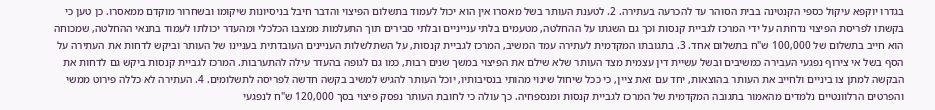בגדרו יוקפא עיקול כספי הקנטינה בבית הסוהר עד להכרעה בעתירה. 2. לטענת העותר בשל מאסרו אין הוא יכול לעמוד בתשלום הפיצוי והדבר חיבל בניסיונות שיקומו ובשחרור מוקדם ממאסרו. כן טען כי בקשתו לפריסת הפיצוי נדחתה על ידי המרכז לגביית קנסות וכך גם השגתו על ההחלטה, מטעמים בלתי ענייניים ובלתי סבירים תוך התעלמות ממצבו הכלכלי ומהעדר יכולתו לעמוד בתנאי ההחלטה, שמכוחה הוא חייב בתשלום של 100,000 ש"ח בתשלום אחד. 3. בתגובתו המקדמית לעתירה עמד המשיב, המרכז לגביית קנסות, על השתלשלות העניינים העובדתית בעניינו של העותר וביקש לדחות את העתירה על הסף בשל אי צירוף נפגעי העבירה כמשיבים ובשל עשיית דין עצמית מצד העותר שלא שילם את הפיצוי במשך שנים רבות, כמו גם לגופה בהעדר עילה להתערבות. המרכז לגביית קנסות ביקש גם לדחות את הבקשה למתן צו ביניים ולחייב את העותר בהוצאות, יחד עם זאת ציין, כי ככל שיחול שינוי מהותי בנסיבותיו, יוכל העותר להגיש למשיב בקשה חדשה לפריסה לתשלומים. 4. העתירה לא כללה פירוט ממשי והפרטים הרלוונטיים נלמדים מהאמור בתגובה המקדמית של המרכז לגביית קנסות ומנספחיה. כך עולה כי לחובת העותר נפסק פיצוי בסך 120,000 ש"ח לנפגעי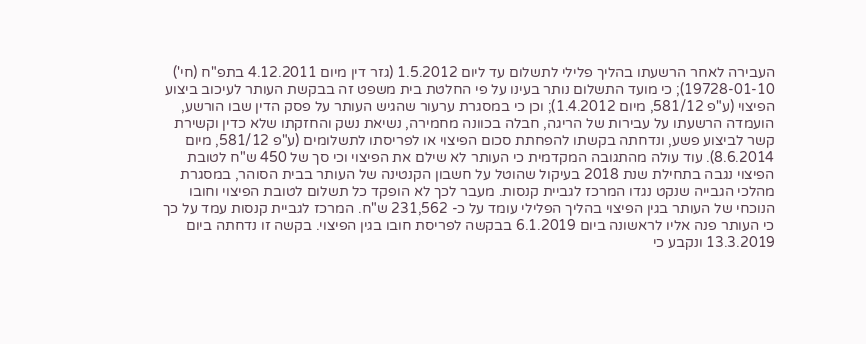העבירה לאחר הרשעתו בהליך פלילי לתשלום עד ליום 1.5.2012 (גזר דין מיום 4.12.2011 בתפ"ח (חי') 19728-01-10); כי מועד התשלום נותר בעינו על פי החלטת בית משפט זה בבקשת העותר לעיכוב ביצוע הפיצוי (ע"פ 581/12, מיום 1.4.2012); וכן כי במסגרת ערעור שהגיש העותר על פסק הדין שבו הורשע, הועמדה הרשעתו על עבירות של הריגה, חבלה בכוונה מחמירה, נשיאת נשק והחזקתו שלא כדין וקשירת קשר לביצוע פשע, ונדחתה בקשתו להפחתת סכום הפיצוי או לפריסתו לתשלומים (ע"פ 581/12, מיום 8.6.2014). עוד עולה מהתגובה המקדמית כי העותר לא שילם את הפיצוי וכי סך של 450 ש"ח לטובת הפיצוי נגבה בתחילת שנת 2018 בעיקול שהוטל על חשבון הקנטינה של העותר בבית הסוהר, במסגרת מהלכי הגבייה שנקט נגדו המרכז לגביית קנסות. מעבר לכך לא הופקד כל תשלום לטובת הפיצוי וחובו הנוכחי של העותר בגין הפיצוי בהליך הפלילי עומד על כ- 231,562 ש"ח. המרכז לגביית קנסות עמד על כך כי העותר פנה אליו לראשונה ביום 6.1.2019 בבקשה לפריסת חובו בגין הפיצוי. בקשה זו נדחתה ביום 13.3.2019 ונקבע כי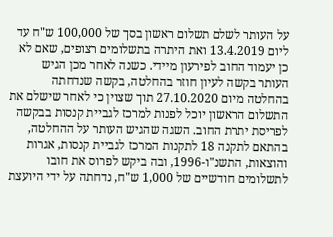על העותר לשלם תשלום ראשון בסך של 100,000 ש"ח עד ליום 13.4.2019 ואת היתרה בתשלומים רצופים, שאם לא כן יעמוד החוב לפירעון מיידי. כשנה לאחר מכן הגיש העותר בקשה לעיון חוזר בהחלטה, בקשה שנדחתה בהחלטה מיום 27.10.2020 תוך שצוין כי לאחר שישלם את התשלום הראשון יוכל לפנות למרכז לגביית קנסות בבקשה לפריסת יתרת החוב. השגה שהגיש העותר על ההחלטה, בהתאם לתקנה 18 לתקנות המרכז לגביית קנסות, אגרות והוצאות, התשנ"ו-1996, ובה ביקש לפרוס את חובו לתשלומים חודשיים של 1,000 ש"ח, נדחתה על ידי היועצת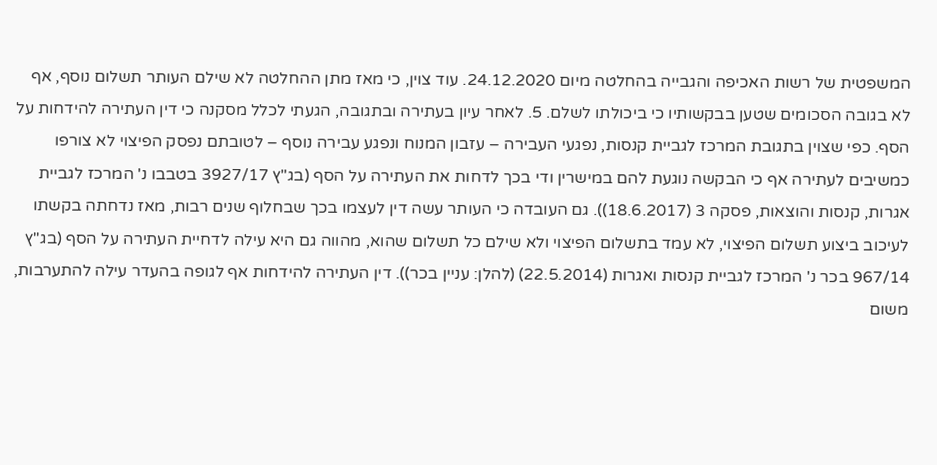המשפטית של רשות האכיפה והגבייה בהחלטה מיום 24.12.2020. עוד צוין, כי מאז מתן ההחלטה לא שילם העותר תשלום נוסף, אף לא בגובה הסכומים שטען בבקשותיו כי ביכולתו לשלם. 5. לאחר עיון בעתירה ובתגובה, הגעתי לכלל מסקנה כי דין העתירה להידחות על הסף. כפי שצוין בתגובת המרכז לגביית קנסות, נפגעי העבירה – עזבון המנוח ונפגע עבירה נוסף – לטובתם נפסק הפיצוי לא צורפו כמשיבים לעתירה אף כי הבקשה נוגעת להם במישרין ודי בכך לדחות את העתירה על הסף (בג"ץ 3927/17 בטבבו נ' המרכז לגביית אגרות, קנסות והוצאות, פסקה 3 (18.6.2017)). גם העובדה כי העותר עשה דין לעצמו בכך שבחלוף שנים רבות, מאז נדחתה בקשתו לעיכוב ביצוע תשלום הפיצוי, לא עמד בתשלום הפיצוי ולא שילם כל תשלום שהוא, מהווה גם היא עילה לדחיית העתירה על הסף (בג"ץ 967/14 בכר נ' המרכז לגביית קנסות ואגרות (22.5.2014) (להלן: עניין בכר)). דין העתירה להידחות אף לגופה בהעדר עילה להתערבות, משום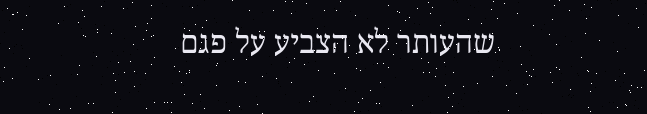שהעותר לא הצביע על פגם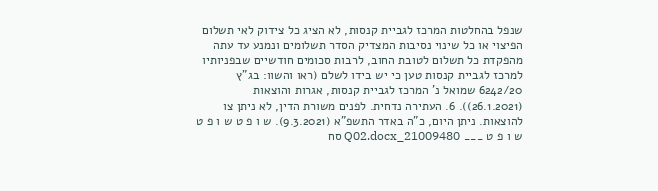שנפל בהחלטות המרכז לגביית קנסות, לא הציג כל צידוק לאי תשלום הפיצוי או כל שינוי נסיבות המצדיק הסדר תשלומים ונמנע עד עתה מהפקדת כל תשלום לטובת החוב, לרבות סכומים חודשיים שבפניותיו למרכז לגביית קנסות טען כי יש בידו לשלם (ראו והשוו: בג"ץ 6242/20 שמואל נ' המרכז לגביית קנסות, אגרות והוצאות (26.1.2021)). 6. העתירה נדחית. לפנים משורת הדין, לא ניתן צו להוצאות. ניתן היום, כ"ה באדר התשפ"א (9.3.2021). ש ו פ ט ש ו פ ט ש ו פ ט ___ 21009480_Q02.docx סח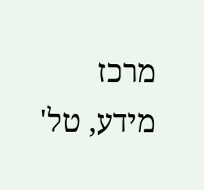מרכז מידע, טל'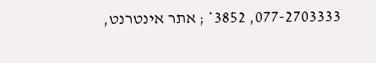077-2703333, 3852* ; אתר אינטרנט,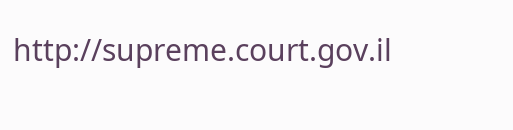http://supreme.court.gov.il